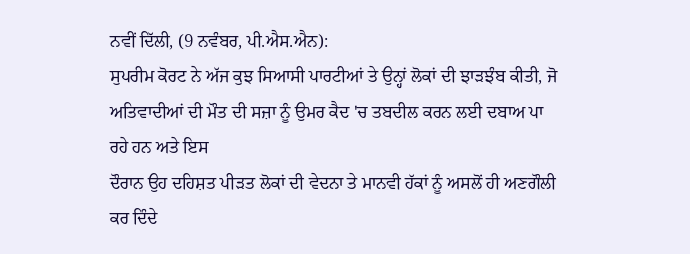ਨਵੀਂ ਦਿੱਲੀ, (9 ਨਵੰਬਰ, ਪੀ.ਐਸ.ਐਨ):
ਸੁਪਰੀਮ ਕੋਰਟ ਨੇ ਅੱਜ ਕੁਝ ਸਿਆਸੀ ਪਾਰਟੀਆਂ ਤੇ ਉਨ੍ਹਾਂ ਲੋਕਾਂ ਦੀ ਝਾੜਝੰਬ ਕੀਤੀ, ਜੋ
ਅਤਿਵਾਦੀਆਂ ਦੀ ਮੌਤ ਦੀ ਸਜ਼ਾ ਨੂੰ ਉਮਰ ਕੈਦ 'ਚ ਤਬਦੀਲ ਕਰਨ ਲਈ ਦਬਾਅ ਪਾ ਰਹੇ ਹਨ ਅਤੇ ਇਸ
ਦੌਰਾਨ ਉਹ ਦਹਿਸ਼ਤ ਪੀੜਤ ਲੋਕਾਂ ਦੀ ਵੇਦਨਾ ਤੇ ਮਾਨਵੀ ਹੱਕਾਂ ਨੂੰ ਅਸਲੋਂ ਹੀ ਅਣਗੌਲੀ ਕਰ ਦਿੰਦੇ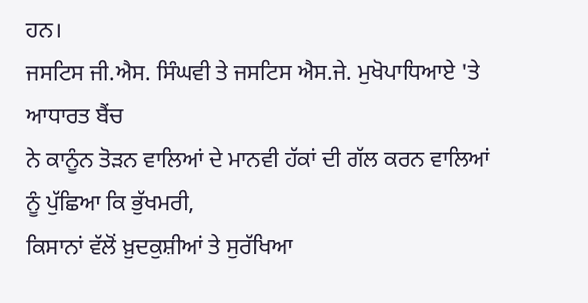ਹਨ।
ਜਸਟਿਸ ਜੀ.ਐਸ. ਸਿੰਘਵੀ ਤੇ ਜਸਟਿਸ ਐਸ.ਜੇ. ਮੁਖੋਪਾਧਿਆਏ 'ਤੇ ਆਧਾਰਤ ਬੈਂਚ
ਨੇ ਕਾਨੂੰਨ ਤੋੜਨ ਵਾਲਿਆਂ ਦੇ ਮਾਨਵੀ ਹੱਕਾਂ ਦੀ ਗੱਲ ਕਰਨ ਵਾਲਿਆਂ ਨੂੰ ਪੁੱਛਿਆ ਕਿ ਭੁੱਖਮਰੀ,
ਕਿਸਾਨਾਂ ਵੱਲੋਂ ਖ਼ੁਦਕੁਸ਼ੀਆਂ ਤੇ ਸੁਰੱਖਿਆ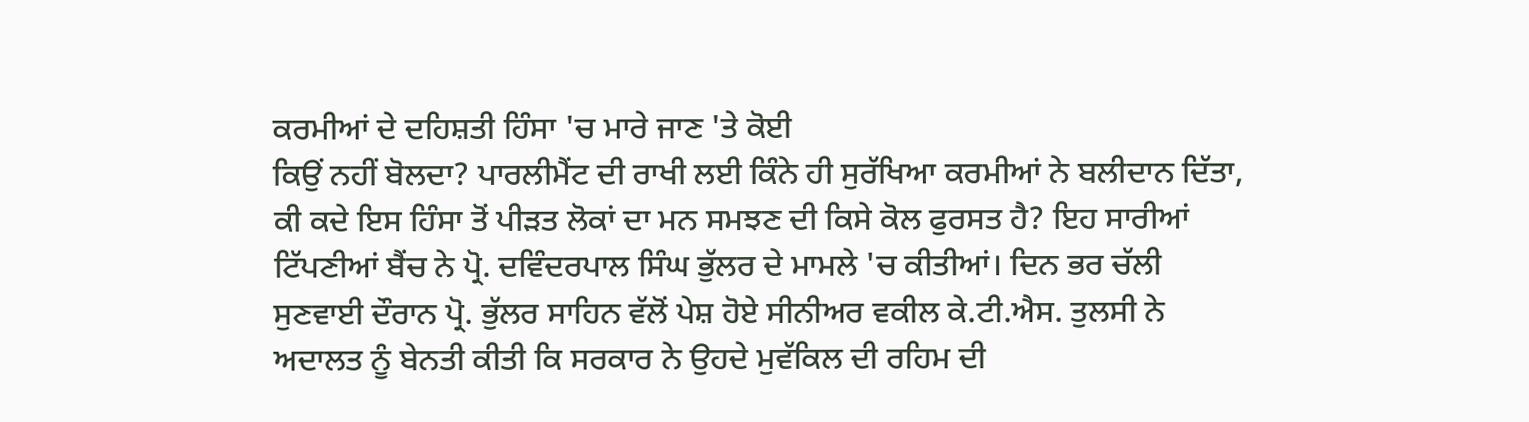ਕਰਮੀਆਂ ਦੇ ਦਹਿਸ਼ਤੀ ਹਿੰਸਾ 'ਚ ਮਾਰੇ ਜਾਣ 'ਤੇ ਕੋਈ
ਕਿਉਂ ਨਹੀਂ ਬੋਲਦਾ? ਪਾਰਲੀਮੈਂਟ ਦੀ ਰਾਖੀ ਲਈ ਕਿੰਨੇ ਹੀ ਸੁਰੱਖਿਆ ਕਰਮੀਆਂ ਨੇ ਬਲੀਦਾਨ ਦਿੱਤਾ,
ਕੀ ਕਦੇ ਇਸ ਹਿੰਸਾ ਤੋਂ ਪੀੜਤ ਲੋਕਾਂ ਦਾ ਮਨ ਸਮਝਣ ਦੀ ਕਿਸੇ ਕੋਲ ਫੁਰਸਤ ਹੈ? ਇਹ ਸਾਰੀਆਂ
ਟਿੱਪਣੀਆਂ ਬੈਂਚ ਨੇ ਪ੍ਰੋ. ਦਵਿੰਦਰਪਾਲ ਸਿੰਘ ਭੁੱਲਰ ਦੇ ਮਾਮਲੇ 'ਚ ਕੀਤੀਆਂ। ਦਿਨ ਭਰ ਚੱਲੀ
ਸੁਣਵਾਈ ਦੌਰਾਨ ਪ੍ਰੋ. ਭੁੱਲਰ ਸਾਹਿਨ ਵੱਲੋਂ ਪੇਸ਼ ਹੋਏ ਸੀਨੀਅਰ ਵਕੀਲ ਕੇ.ਟੀ.ਐਸ. ਤੁਲਸੀ ਨੇ
ਅਦਾਲਤ ਨੂੰ ਬੇਨਤੀ ਕੀਤੀ ਕਿ ਸਰਕਾਰ ਨੇ ਉਹਦੇ ਮੁਵੱਕਿਲ ਦੀ ਰਹਿਮ ਦੀ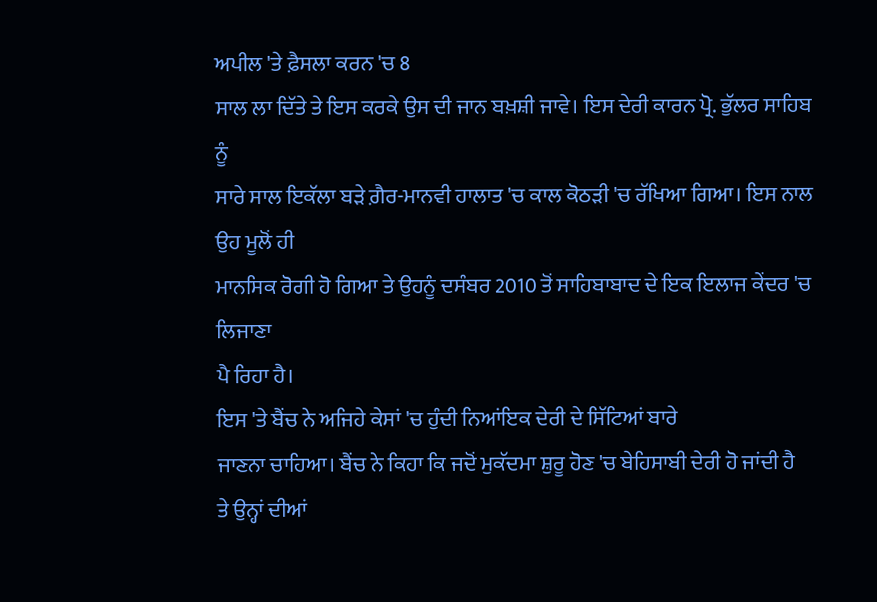ਅਪੀਲ 'ਤੇ ਫ਼ੈਸਲਾ ਕਰਨ 'ਚ 8
ਸਾਲ ਲਾ ਦਿੱਤੇ ਤੇ ਇਸ ਕਰਕੇ ਉਸ ਦੀ ਜਾਨ ਬਖ਼ਸ਼ੀ ਜਾਵੇ। ਇਸ ਦੇਰੀ ਕਾਰਨ ਪ੍ਰੋ. ਭੁੱਲਰ ਸਾਹਿਬ ਨੂੰ
ਸਾਰੇ ਸਾਲ ਇਕੱਲਾ ਬੜੇ ਗ਼ੈਰ-ਮਾਨਵੀ ਹਾਲਾਤ 'ਚ ਕਾਲ ਕੋਠੜੀ 'ਚ ਰੱਖਿਆ ਗਿਆ। ਇਸ ਨਾਲ ਉਹ ਮੂਲੋਂ ਹੀ
ਮਾਨਸਿਕ ਰੋਗੀ ਹੋ ਗਿਆ ਤੇ ਉਹਨੂੰ ਦਸੰਬਰ 2010 ਤੋਂ ਸਾਹਿਬਾਬਾਦ ਦੇ ਇਕ ਇਲਾਜ ਕੇਂਦਰ 'ਚ ਲਿਜਾਣਾ
ਪੈ ਰਿਹਾ ਹੈ।
ਇਸ 'ਤੇ ਬੈਂਚ ਨੇ ਅਜਿਹੇ ਕੇਸਾਂ 'ਚ ਹੁੰਦੀ ਨਿਆਂਇਕ ਦੇਰੀ ਦੇ ਸਿੱਟਿਆਂ ਬਾਰੇ
ਜਾਣਨਾ ਚਾਹਿਆ। ਬੈਂਚ ਨੇ ਕਿਹਾ ਕਿ ਜਦੋਂ ਮੁਕੱਦਮਾ ਸ਼ੁਰੂ ਹੋਣ 'ਚ ਬੇਹਿਸਾਬੀ ਦੇਰੀ ਹੋ ਜਾਂਦੀ ਹੈ
ਤੇ ਉਨ੍ਹਾਂ ਦੀਆਂ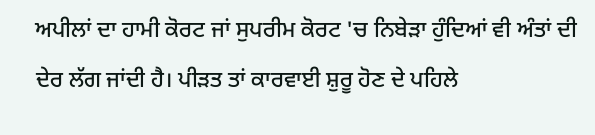ਅਪੀਲਾਂ ਦਾ ਹਾਮੀ ਕੋਰਟ ਜਾਂ ਸੁਪਰੀਮ ਕੋਰਟ 'ਚ ਨਿਬੇੜਾ ਹੁੰਦਿਆਂ ਵੀ ਅੰਤਾਂ ਦੀ
ਦੇਰ ਲੱਗ ਜਾਂਦੀ ਹੈ। ਪੀੜਤ ਤਾਂ ਕਾਰਵਾਈ ਸ਼ੁਰੂ ਹੋਣ ਦੇ ਪਹਿਲੇ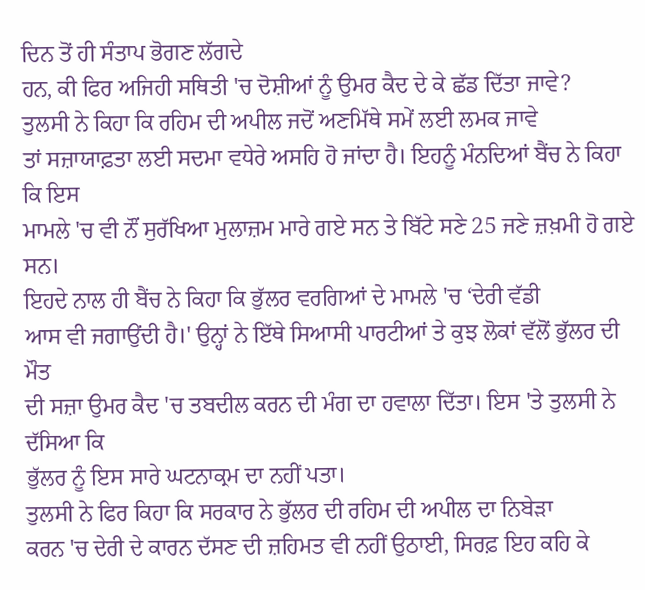ਦਿਨ ਤੋਂ ਹੀ ਸੰਤਾਪ ਭੋਗਣ ਲੱਗਦੇ
ਹਨ, ਕੀ ਫਿਰ ਅਜਿਹੀ ਸਥਿਤੀ 'ਚ ਦੋਸ਼ੀਆਂ ਨੂੰ ਉਮਰ ਕੈਦ ਦੇ ਕੇ ਛੱਡ ਦਿੱਤਾ ਜਾਵੇ?
ਤੁਲਸੀ ਨੇ ਕਿਹਾ ਕਿ ਰਹਿਮ ਦੀ ਅਪੀਲ ਜਦੋਂ ਅਣਮਿੱਥੇ ਸਮੇਂ ਲਈ ਲਮਕ ਜਾਵੇ
ਤਾਂ ਸਜ਼ਾਯਾਫ਼ਤਾ ਲਈ ਸਦਮਾ ਵਧੇਰੇ ਅਸਹਿ ਹੋ ਜਾਂਦਾ ਹੈ। ਇਹਨੂੰ ਮੰਨਦਿਆਂ ਬੈਂਚ ਨੇ ਕਿਹਾ ਕਿ ਇਸ
ਮਾਮਲੇ 'ਚ ਵੀ ਨੌਂ ਸੁਰੱਖਿਆ ਮੁਲਾਜ਼ਮ ਮਾਰੇ ਗਏ ਸਨ ਤੇ ਬਿੱਟੇ ਸਣੇ 25 ਜਣੇ ਜ਼ਖ਼ਮੀ ਹੋ ਗਏ ਸਨ।
ਇਹਦੇ ਨਾਲ ਹੀ ਬੈਂਚ ਨੇ ਕਿਹਾ ਕਿ ਭੁੱਲਰ ਵਰਗਿਆਂ ਦੇ ਮਾਮਲੇ 'ਚ ‘ਦੇਰੀ ਵੱਡੀ
ਆਸ ਵੀ ਜਗਾਉਂਦੀ ਹੈ।' ਉਨ੍ਹਾਂ ਨੇ ਇੱਥੇ ਸਿਆਸੀ ਪਾਰਟੀਆਂ ਤੇ ਕੁਝ ਲੋਕਾਂ ਵੱਲੋਂ ਭੁੱਲਰ ਦੀ ਮੌਤ
ਦੀ ਸਜ਼ਾ ਉਮਰ ਕੈਦ 'ਚ ਤਬਦੀਲ ਕਰਨ ਦੀ ਮੰਗ ਦਾ ਹਵਾਲਾ ਦਿੱਤਾ। ਇਸ 'ਤੇ ਤੁਲਸੀ ਨੇ ਦੱਸਿਆ ਕਿ
ਭੁੱਲਰ ਨੂੰ ਇਸ ਸਾਰੇ ਘਟਨਾਕ੍ਰਮ ਦਾ ਨਹੀਂ ਪਤਾ।
ਤੁਲਸੀ ਨੇ ਫਿਰ ਕਿਹਾ ਕਿ ਸਰਕਾਰ ਨੇ ਭੁੱਲਰ ਦੀ ਰਹਿਮ ਦੀ ਅਪੀਲ ਦਾ ਨਿਬੇੜਾ
ਕਰਨ 'ਚ ਦੇਰੀ ਦੇ ਕਾਰਨ ਦੱਸਣ ਦੀ ਜ਼ਹਿਮਤ ਵੀ ਨਹੀਂ ਉਠਾਈ, ਸਿਰਫ਼ ਇਹ ਕਹਿ ਕੇ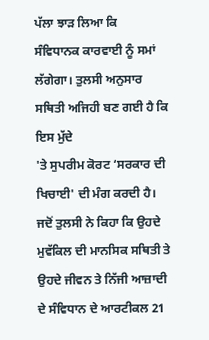ਪੱਲਾ ਝਾੜ ਲਿਆ ਕਿ
ਸੰਵਿਧਾਨਕ ਕਾਰਵਾਈ ਨੂੰ ਸਮਾਂ ਲੱਗੇਗਾ। ਤੁਲਸੀ ਅਨੁਸਾਰ ਸਥਿਤੀ ਅਜਿਹੀ ਬਣ ਗਈ ਹੈ ਕਿ ਇਸ ਮੁੱਦੇ
'ਤੇ ਸੁਪਰੀਮ ਕੋਰਟ ‘ਸਰਕਾਰ ਦੀ ਖਿਚਾਈ' ਦੀ ਮੰਗ ਕਰਦੀ ਹੈ। ਜਦੋਂ ਤੁਲਸੀ ਨੇ ਕਿਹਾ ਕਿ ਉਹਦੇ
ਮੁਵੱਕਿਲ ਦੀ ਮਾਨਸਿਕ ਸਥਿਤੀ ਤੇ ਉਹਦੇ ਜੀਵਨ ਤੇ ਨਿੱਜੀ ਆਜ਼ਾਦੀ ਦੇ ਸੰਵਿਧਾਨ ਦੇ ਆਰਟੀਕਲ 21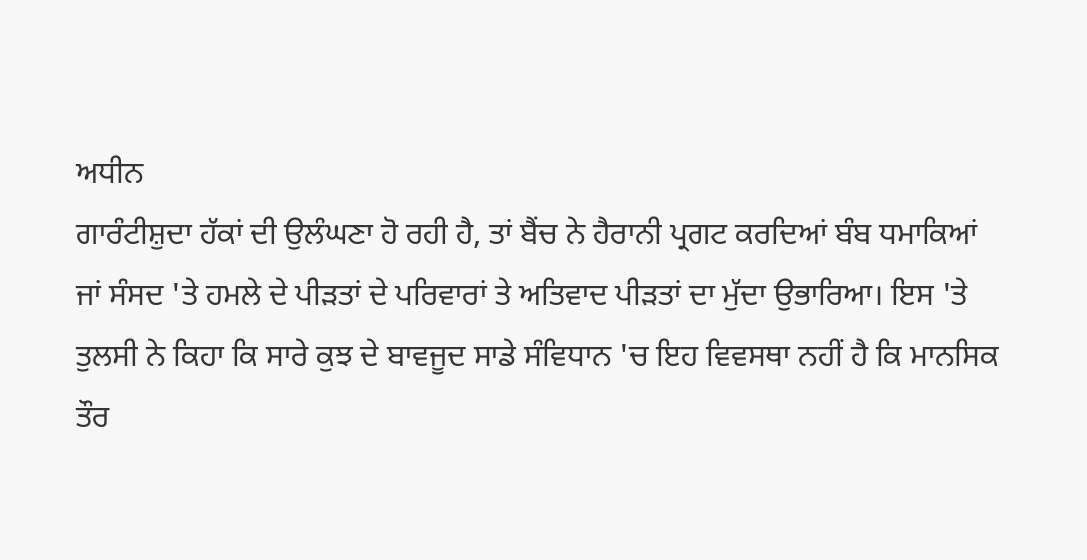ਅਧੀਨ
ਗਾਰੰਟੀਸ਼ੁਦਾ ਹੱਕਾਂ ਦੀ ਉਲੰਘਣਾ ਹੋ ਰਹੀ ਹੈ, ਤਾਂ ਬੈਂਚ ਨੇ ਹੈਰਾਨੀ ਪ੍ਰਗਟ ਕਰਦਿਆਂ ਬੰਬ ਧਮਾਕਿਆਂ
ਜਾਂ ਸੰਸਦ 'ਤੇ ਹਮਲੇ ਦੇ ਪੀੜਤਾਂ ਦੇ ਪਰਿਵਾਰਾਂ ਤੇ ਅਤਿਵਾਦ ਪੀੜਤਾਂ ਦਾ ਮੁੱਦਾ ਉਭਾਰਿਆ। ਇਸ 'ਤੇ
ਤੁਲਸੀ ਨੇ ਕਿਹਾ ਕਿ ਸਾਰੇ ਕੁਝ ਦੇ ਬਾਵਜੂਦ ਸਾਡੇ ਸੰਵਿਧਾਨ 'ਚ ਇਹ ਵਿਵਸਥਾ ਨਹੀਂ ਹੈ ਕਿ ਮਾਨਸਿਕ
ਤੌਰ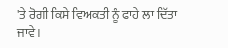'ਤੇ ਰੋਗੀ ਕਿਸੇ ਵਿਅਕਤੀ ਨੂੰ ਫਾਹੇ ਲਾ ਦਿੱਤਾ ਜਾਵੇ।